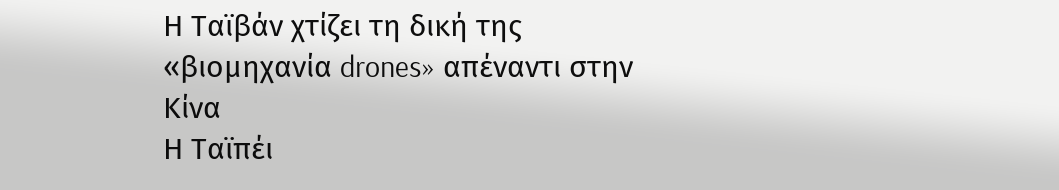Η Ταϊβάν χτίζει τη δική της «βιομηχανία drones» απέναντι στην Κίνα
Η Ταϊπέι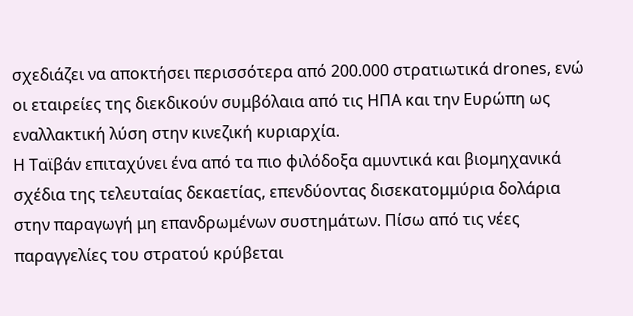σχεδιάζει να αποκτήσει περισσότερα από 200.000 στρατιωτικά drones, ενώ οι εταιρείες της διεκδικούν συμβόλαια από τις ΗΠΑ και την Ευρώπη ως εναλλακτική λύση στην κινεζική κυριαρχία.
Η Ταϊβάν επιταχύνει ένα από τα πιο φιλόδοξα αμυντικά και βιομηχανικά σχέδια της τελευταίας δεκαετίας, επενδύοντας δισεκατομμύρια δολάρια στην παραγωγή μη επανδρωμένων συστημάτων. Πίσω από τις νέες παραγγελίες του στρατού κρύβεται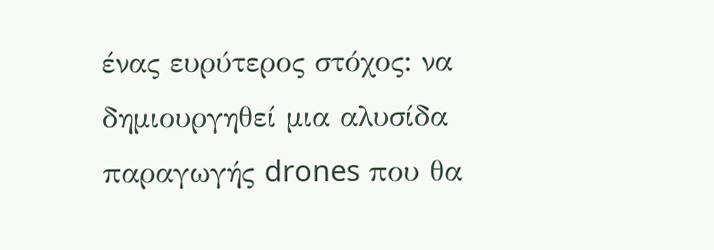ένας ευρύτερος στόχος: να δημιουργηθεί μια αλυσίδα παραγωγής drones που θα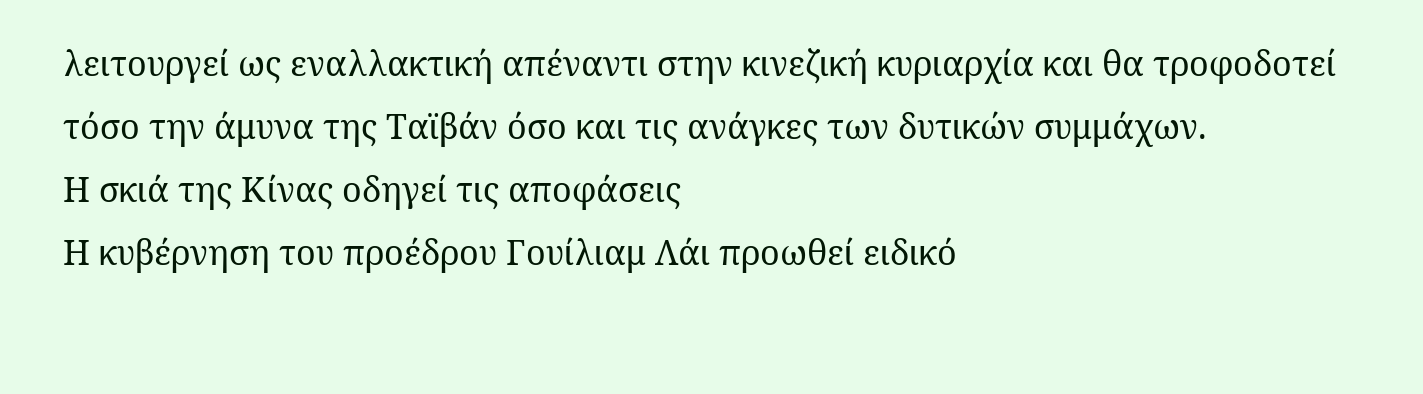λειτουργεί ως εναλλακτική απέναντι στην κινεζική κυριαρχία και θα τροφοδοτεί τόσο την άμυνα της Ταϊβάν όσο και τις ανάγκες των δυτικών συμμάχων.
Η σκιά της Κίνας οδηγεί τις αποφάσεις
Η κυβέρνηση του προέδρου Γουίλιαμ Λάι προωθεί ειδικό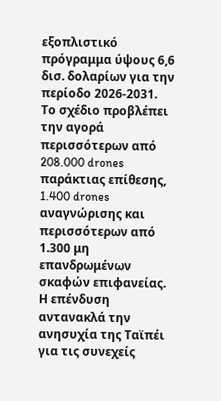εξοπλιστικό πρόγραμμα ύψους 6,6 δισ. δολαρίων για την περίοδο 2026-2031.
Το σχέδιο προβλέπει την αγορά περισσότερων από 208.000 drones παράκτιας επίθεσης, 1.400 drones αναγνώρισης και περισσότερων από 1.300 μη επανδρωμένων σκαφών επιφανείας.
Η επένδυση αντανακλά την ανησυχία της Ταϊπέι για τις συνεχείς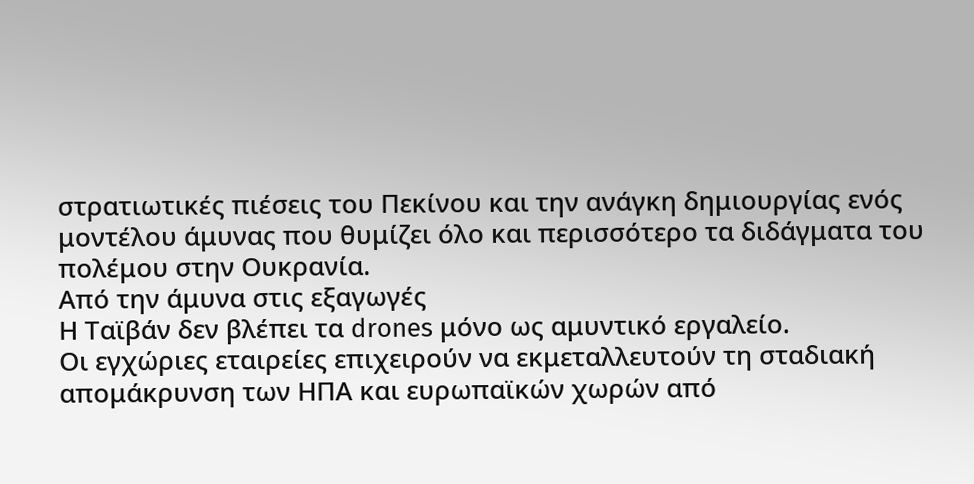στρατιωτικές πιέσεις του Πεκίνου και την ανάγκη δημιουργίας ενός μοντέλου άμυνας που θυμίζει όλο και περισσότερο τα διδάγματα του πολέμου στην Ουκρανία.
Από την άμυνα στις εξαγωγές
Η Ταϊβάν δεν βλέπει τα drones μόνο ως αμυντικό εργαλείο.
Οι εγχώριες εταιρείες επιχειρούν να εκμεταλλευτούν τη σταδιακή απομάκρυνση των ΗΠΑ και ευρωπαϊκών χωρών από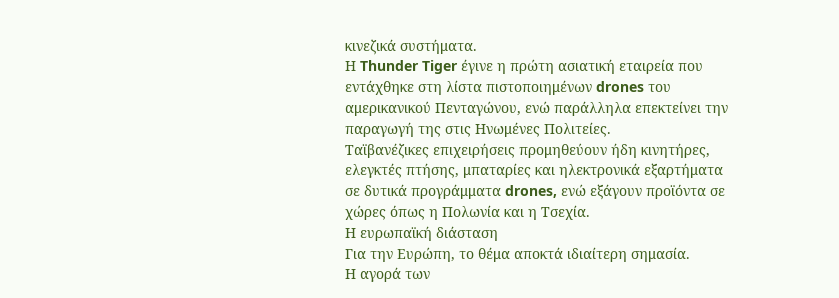κινεζικά συστήματα.
Η Thunder Tiger έγινε η πρώτη ασιατική εταιρεία που εντάχθηκε στη λίστα πιστοποιημένων drones του αμερικανικού Πενταγώνου, ενώ παράλληλα επεκτείνει την παραγωγή της στις Ηνωμένες Πολιτείες.
Ταϊβανέζικες επιχειρήσεις προμηθεύουν ήδη κινητήρες, ελεγκτές πτήσης, μπαταρίες και ηλεκτρονικά εξαρτήματα σε δυτικά προγράμματα drones, ενώ εξάγουν προϊόντα σε χώρες όπως η Πολωνία και η Τσεχία.
Η ευρωπαϊκή διάσταση
Για την Ευρώπη, το θέμα αποκτά ιδιαίτερη σημασία.
Η αγορά των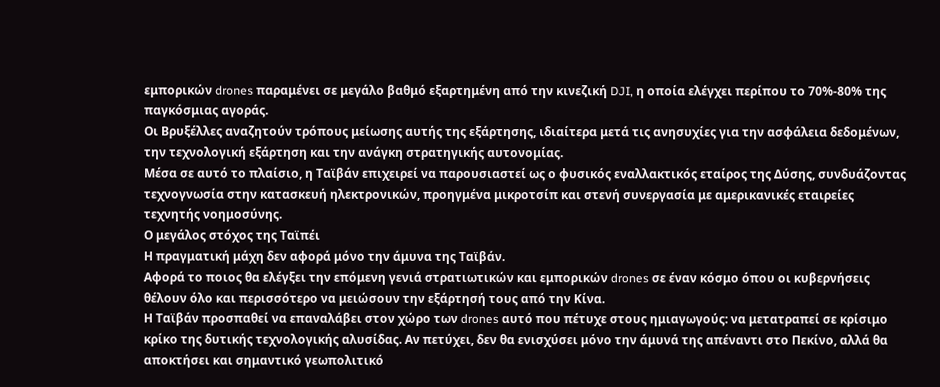εμπορικών drones παραμένει σε μεγάλο βαθμό εξαρτημένη από την κινεζική DJI, η οποία ελέγχει περίπου το 70%-80% της παγκόσμιας αγοράς.
Οι Βρυξέλλες αναζητούν τρόπους μείωσης αυτής της εξάρτησης, ιδιαίτερα μετά τις ανησυχίες για την ασφάλεια δεδομένων, την τεχνολογική εξάρτηση και την ανάγκη στρατηγικής αυτονομίας.
Μέσα σε αυτό το πλαίσιο, η Ταϊβάν επιχειρεί να παρουσιαστεί ως ο φυσικός εναλλακτικός εταίρος της Δύσης, συνδυάζοντας τεχνογνωσία στην κατασκευή ηλεκτρονικών, προηγμένα μικροτσίπ και στενή συνεργασία με αμερικανικές εταιρείες τεχνητής νοημοσύνης.
Ο μεγάλος στόχος της Ταϊπέι
Η πραγματική μάχη δεν αφορά μόνο την άμυνα της Ταϊβάν.
Αφορά το ποιος θα ελέγξει την επόμενη γενιά στρατιωτικών και εμπορικών drones σε έναν κόσμο όπου οι κυβερνήσεις θέλουν όλο και περισσότερο να μειώσουν την εξάρτησή τους από την Κίνα.
Η Ταϊβάν προσπαθεί να επαναλάβει στον χώρο των drones αυτό που πέτυχε στους ημιαγωγούς: να μετατραπεί σε κρίσιμο κρίκο της δυτικής τεχνολογικής αλυσίδας. Αν πετύχει, δεν θα ενισχύσει μόνο την άμυνά της απέναντι στο Πεκίνο, αλλά θα αποκτήσει και σημαντικό γεωπολιτικό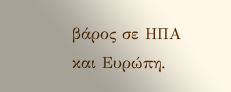βάρος σε ΗΠΑ και Ευρώπη.